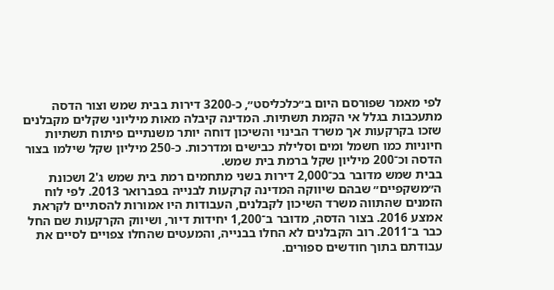לפי מאמר שפורסם היום ב״כלכליסט״, כ-3200 דירות בבית שמש וצור הדסה מתעכבות בגלל אי הקמת תשתיות. המדינה קיבלה מאות מיליוני שקלים מקבלנים שזכו בקרקעות אך משרד הבינוי והשיכון דוחה יותר משנתיים פיתוח תשתיות חיוניות כמו חשמל ומים וסלילת כבישים ומדרכות. כ-250 מיליון שקל שילמו בצור הדסה וכ־200 מיליון שקל ברמת בית שמש.
בבית שמש מדובר בכ־2,000 דירות בשני מתחמים רמת בית שמש ג'2 ושכונת ה״משקפיים״ שבהם שיווקה המדינה קרקעות לבנייה בפברואר 2013. לפי לוח הזמנים שהתווה משרד השיכון לקבלנים, העבודות היו אמורות להסתיים לקראת אמצע 2016. בצור הדסה, מדובר ב־1,200 יחידות דיור, ושיווק הקרקעות שם החל כבר ב־2011. רוב הקבלנים לא החלו בבנייה, והמעטים שהחלו צפויים לסיים את עבודתם בתוך חודשים ספורים.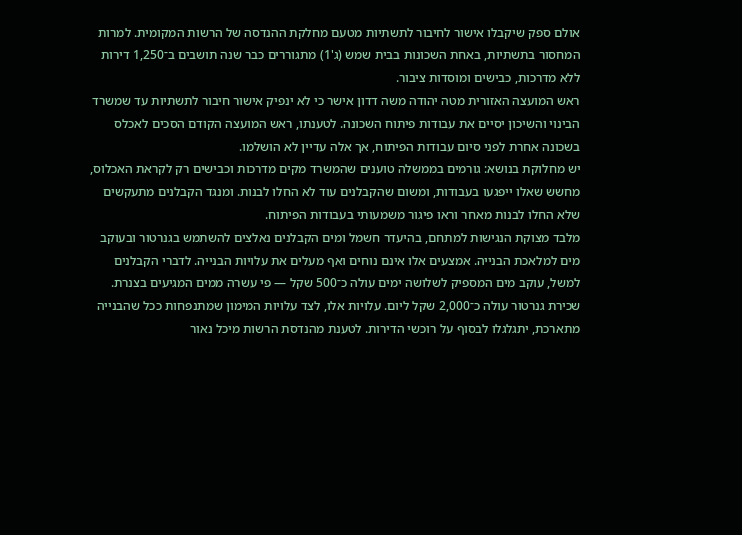אולם ספק שיקבלו אישור לחיבור לתשתיות מטעם מחלקת ההנדסה של הרשות המקומית. למרות המחסור בתשתיות, באחת השכונות בבית שמש (ג'1) מתגוררים כבר שנה תושבים ב־1,250 דירות ללא מדרכות, כבישים ומוסדות ציבור.
ראש המועצה האזורית מטה יהודה משה דדון אישר כי לא ינפיק אישור חיבור לתשתיות עד שמשרד הבינוי והשיכון יסיים את עבודות פיתוח השכונה. לטענתו, ראש המועצה הקודם הסכים לאכלס בשכונה אחרת לפני סיום עבודות הפיתוח, אך אלה עדיין לא הושלמו.
יש מחלוקת בנושא: גורמים בממשלה טוענים שהמשרד מקים מדרכות וכבישים רק לקראת האכלוס, מחשש שאלו ייפגעו בעבודות, ומשום שהקבלנים עוד לא החלו לבנות. ומנגד הקבלנים מתעקשים שלא החלו לבנות מאחר וראו פיגור משמעותי בעבודות הפיתוח.
מלבד מצוקת הנגישות למתחם, בהיעדר חשמל ומים הקבלנים נאלצים להשתמש בגנרטור ובעוקב מים למלאכת הבנייה. אמצעים אלו אינם נוחים ואף מעלים את עלויות הבנייה. לדברי הקבלנים למשל, עוקב מים המספיק לשלושה ימים עולה כ־500 שקל — פי עשרה ממים המגיעים בצנרת. שכירת גנרטור עולה כ־2,000 שקל ליום. עלויות אלו, לצד עלויות המימון שמתנפחות ככל שהבנייה מתארכת, יתגלגלו לבסוף על רוכשי הדירות. לטענת מהנדסת הרשות מיכל נאור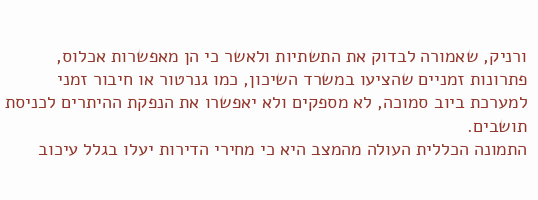ורניק, שאמורה לבדוק את התשתיות ולאשר כי הן מאפשרות אכלוס, פתרונות זמניים שהציעו במשרד השיכון, כמו גנרטור או חיבור זמני למערכת ביוב סמוכה, לא מספקים ולא יאפשרו את הנפקת ההיתרים לכניסת תושבים.
התמונה הכללית העולה מהמצב היא כי מחירי הדירות יעלו בגלל עיכוב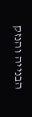הבנייה והנזק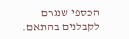הכספי שנגרם לקבלנים בהתאם.